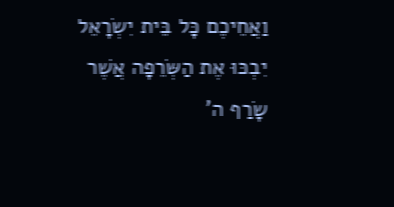וַאֲחֵיכֶם כָּל בֵּית יִשְׂרָאֵל יִבְכּוּ אֶת הַשְּׂרֵפָה אֲשֶׁר שָׂרַף ה'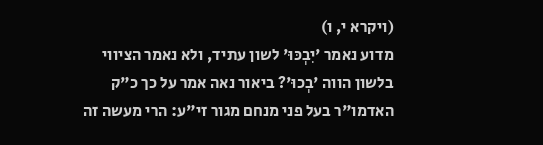(ויקרא י, ו)
מדוע נאמר 'יִבְכּוּ' לשון עתיד, ולא נאמר הציווי בלשון הווה 'בְכוּ'? ביאור נאה אמר על כך כ"ק האדמו"ר בעל פני מנחם מגור זי"ע: הרי מעשה זה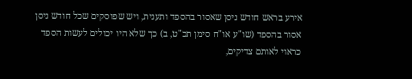אירע בראש חודש ניסן שאסור בהספד ותענית, ויש שפוסקים שכל חודש ניסן אסור בהספד (שו"ע או"ח סימן תכ"ט, ב) כך שלא היו יכולים לעשות הספד כראוי לאותם צדיקים,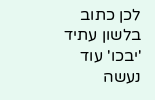לכן כתוב בלשון עתיד 'יבכו' עוד נעשה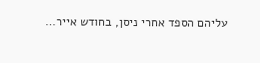עליהם הספד אחרי ניסן, בחודש אייר…